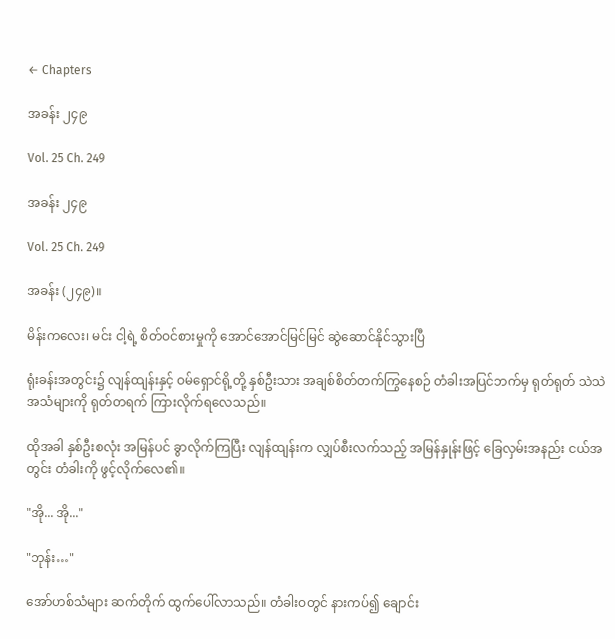← Chapters

အခန်း ၂၄၉

Vol. 25 Ch. 249

အခန်း ၂၄၉

Vol. 25 Ch. 249

အခန်း (၂၄၉)။

မိန်းကလေး၊ မင်း ငါ့ရဲ့ စိတ်ဝင်စားမှုကို အောင်အောင်မြင်မြင် ဆွဲဆောင်နိုင်သွားပြီ

ရုံးခန်းအတွင်း၌ လျန်ထျန်းနှင့် ဝမ်ရှောင်ရို့တို့ နှစ်ဦးသား အချစ်စိတ်တက်ကြွနေစဉ် တံခါးအပြင်ဘက်မှ ရုတ်ရုတ် သဲသဲ အသံများကို ရုတ်တရက် ကြားလိုက်ရလေသည်။

ထိုအခါ နှစ်ဦးစလုံး အမြန်ပင် ခွာလိုက်ကြပြီး လျန်ထျန်းက လျှပ်စီးလက်သည့် အမြန်နှုန်းဖြင့် ခြေလှမ်းအနည်း ငယ်အတွင်း တံခါးကို ဖွင့်လိုက်လေ၏။

"အို... အို..."

"ဘုန်း…"

အော်ဟစ်သံများ ဆက်တိုက် ထွက်ပေါ်လာသည်။ တံခါးဝတွင် နားကပ်၍ ချောင်း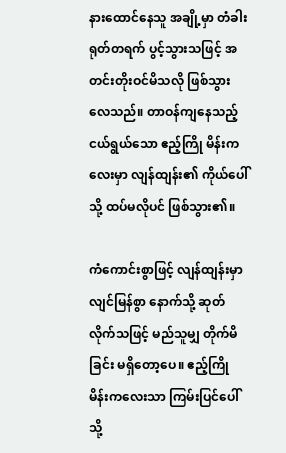နားထောင်နေသူ အချို့မှာ တံခါး ရုတ်တရက် ပွင့်သွားသဖြင့် အတင်းတိုးဝင်မိသလို ဖြစ်သွားလေသည်။ တာဝန်ကျနေသည့် ငယ်ရွယ်သော ဧည့်ကြို မိန်းကလေးမှာ လျန်ထျန်း၏ ကိုယ်ပေါ်သို့ ထပ်မလိုပင် ဖြစ်သွား၏။

ကံကောင်းစွာဖြင့် လျန်ထျန်းမှာ လျင်မြန်စွာ နောက်သို့ ဆုတ်လိုက်သဖြင့် မည်သူမျှ တိုက်မိခြင်း မရှိတော့ပေ။ ဧည့်ကြို မိန်းကလေးသာ ကြမ်းပြင်ပေါ်သို့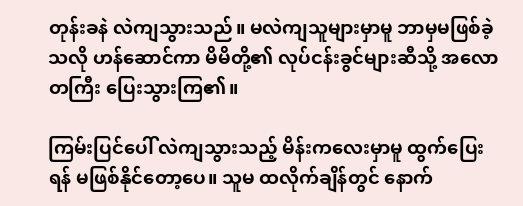တုန်းခနဲ လဲကျသွားသည်။ မလဲကျသူများမှာမူ ဘာမှမဖြစ်ခဲ့သလို ဟန်ဆောင်ကာ မိမိတို့၏ လုပ်ငန်းခွင်များဆီသို့ အလောတကြီး ပြေးသွားကြ၏။

ကြမ်းပြင်ပေါ် လဲကျသွားသည့် မိန်းကလေးမှာမူ ထွက်ပြေးရန် မဖြစ်နိုင်တော့ပေ။ သူမ ထလိုက်ချိန်တွင် နောက်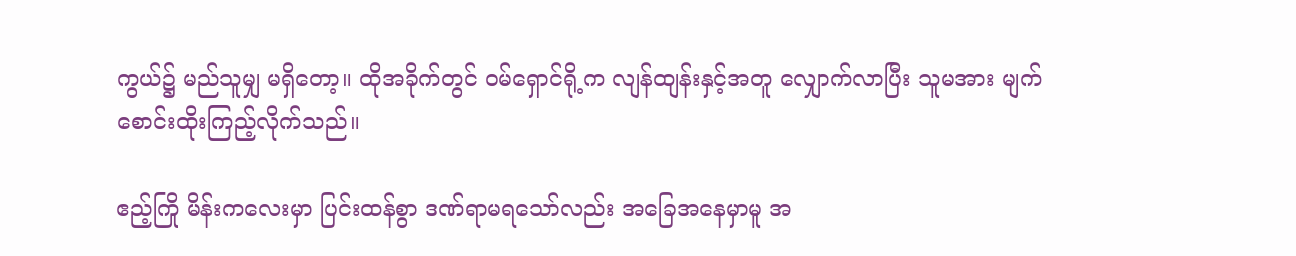ကွယ်၌ မည်သူမျှ မရှိတော့။ ထိုအခိုက်တွင် ဝမ်ရှောင်ရို့က လျန်ထျန်းနှင့်အတူ လျှောက်လာပြီး သူမအား မျက် စောင်းထိုးကြည့်လိုက်သည်။

ဧည့်ကြို မိန်းကလေးမှာ ပြင်းထန်စွာ ဒဏ်ရာမရသော်လည်း အခြေအနေမှာမူ အ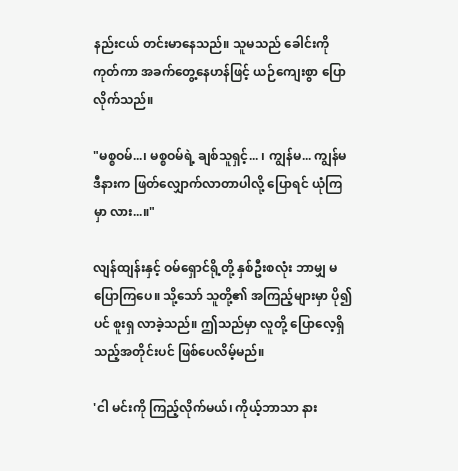နည်းငယ် တင်းမာနေသည်။ သူမသည် ခေါင်းကို ကုတ်ကာ အခက်တွေ့နေဟန်ဖြင့် ယဉ်ကျေးစွာ ပြောလိုက်သည်။

"မစ္စဝမ်...၊ မစ္စဝမ်ရဲ့ ချစ်သူရှင့်... ၊ ကျွန်မ... ကျွန်မ ဒီနားက ဖြတ်လျှောက်လာတာပါလို့ ပြောရင် ယုံကြမှာ လား...။"

လျန်ထျန်းနှင့် ဝမ်ရှောင်ရို့တို့ နှစ်ဦးစလုံး ဘာမျှ မပြောကြပေ။ သို့သော် သူတို့၏ အကြည့်များမှာ ပို၍ပင် စူးရှ လာခဲ့သည်။ ဤသည်မှာ လူတို့ ပြောလေ့ရှိသည့်အတိုင်းပင် ဖြစ်ပေလိမ့်မည်။

'ငါ မင်းကို ကြည့်လိုက်မယ်၊ ကိုယ့်ဘာသာ နား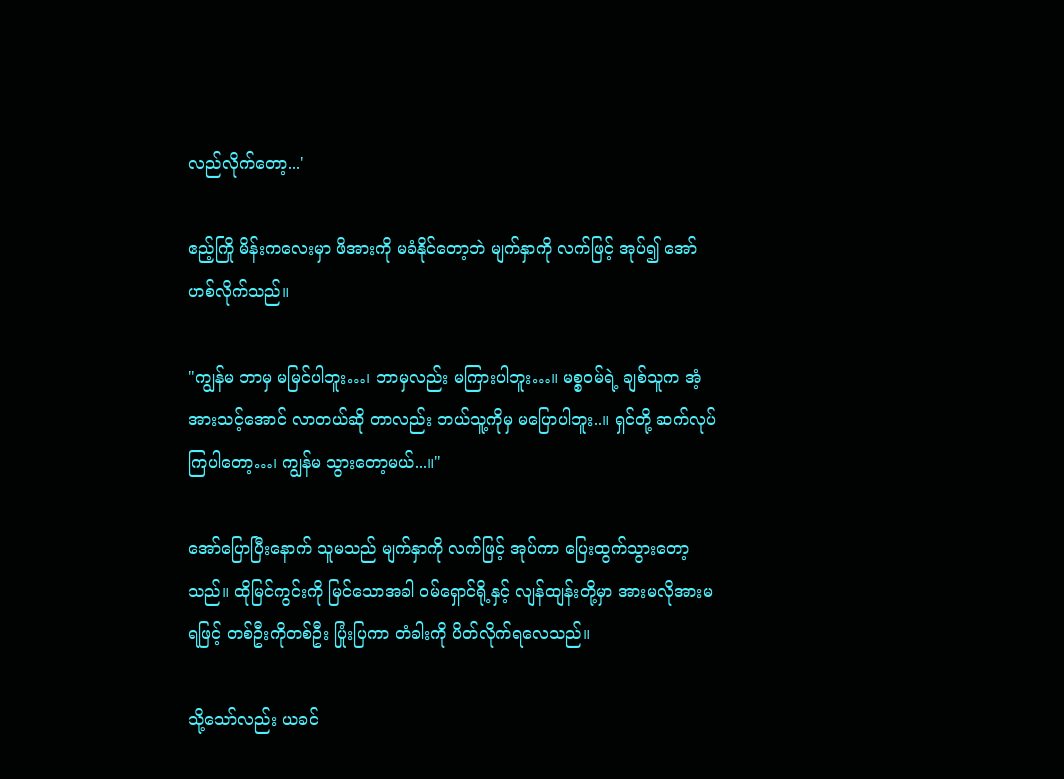လည်လိုက်တော့...'

ဧည့်ကြို မိန်းကလေးမှာ ဖိအားကို မခံနိုင်တော့ဘဲ မျက်နှာကို လက်ဖြင့် အုပ်၍ အော်ဟစ်လိုက်သည်။

"ကျွန်မ ဘာမှ မမြင်ပါဘူး…၊ ဘာမှလည်း မကြားပါဘူး…။ မစ္စဝမ်ရဲ့ ချစ်သူက အံ့အားသင့်အောင် လာတယ်ဆို တာလည်း ဘယ်သူ့ကိုမှ မပြောပါဘူး..။ ရှင်တို့ ဆက်လုပ်ကြပါတော့…၊ ကျွန်မ သွားတော့မယ်...။"

အော်ပြောပြီးနောက် သူမသည် မျက်နှာကို လက်ဖြင့် အုပ်ကာ ပြေးထွက်သွားတော့သည်။ ထိုမြင်ကွင်းကို မြင်သောအခါ ဝမ်ရှောင်ရို့နှင့် လျန်ထျန်းတို့မှာ အားမလိုအားမရဖြင့် တစ်ဦးကိုတစ်ဦး ပြုံးပြကာ တံခါးကို ပိတ်လိုက်ရလေသည်။

သို့သော်လည်း ယခင်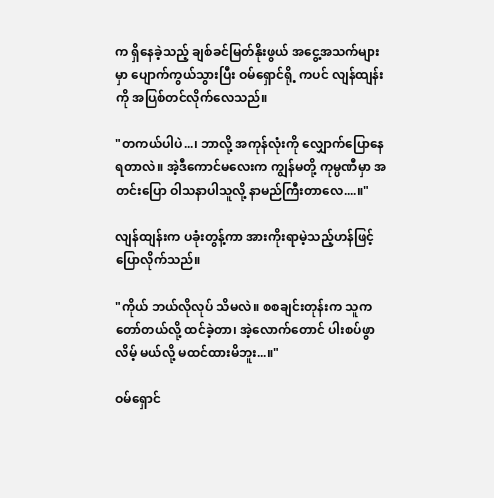က ရှိနေခဲ့သည့် ချစ်ခင်မြတ်နိုးဖွယ် အငွေ့အသက်များမှာ ပျောက်ကွယ်သွားပြီး ဝမ်ရှောင်ရို့ ကပင် လျန်ထျန်းကို အပြစ်တင်လိုက်လေသည်။

"တကယ်ပါပဲ...၊ ဘာလို့ အကုန်လုံးကို လျှောက်ပြောနေရတာလဲ။ အဲ့ဒီကောင်မလေးက ကျွန်မတို့ ကုမ္ပဏီမှာ အတင်းပြော ဝါသနာပါသူလို့ နာမည်ကြီးတာလေ....။"

လျန်ထျန်းက ပခုံးတွန့်ကာ အားကိုးရာမဲ့သည့်ဟန်ဖြင့် ပြောလိုက်သည်။

"ကိုယ် ဘယ်လိုလုပ် သိမလဲ။ စစချင်းတုန်းက သူက တော်တယ်လို့ ထင်ခဲ့တာ၊ အဲ့လောက်တောင် ပါးစပ်ဖွာလိမ့် မယ်လို့ မထင်ထားမိဘူး...။"

ဝမ်ရှောင်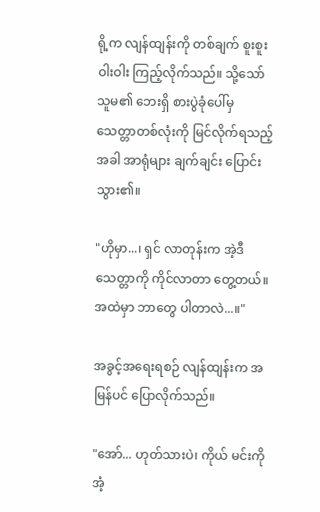ရို့က လျန်ထျန်းကို တစ်ချက် စူးစူးဝါးဝါး ကြည့်လိုက်သည်။ သို့သော် သူမ၏ ဘေးရှိ စားပွဲခုံပေါ်မှ သေတ္တာတစ်လုံးကို မြင်လိုက်ရသည့်အခါ အာရုံများ ချက်ချင်း ပြောင်းသွား၏။

"ဟိုမှာ...၊ ရှင် လာတုန်းက အဲ့ဒီသေတ္တာကို ကိုင်လာတာ တွေ့တယ်။ အထဲမှာ ဘာတွေ ပါတာလဲ...။"

အခွင့်အရေးရစဉ် လျန်ထျန်းက အမြန်ပင် ပြောလိုက်သည်။

"အော်... ဟုတ်သားပဲ၊ ကိုယ် မင်းကို အံ့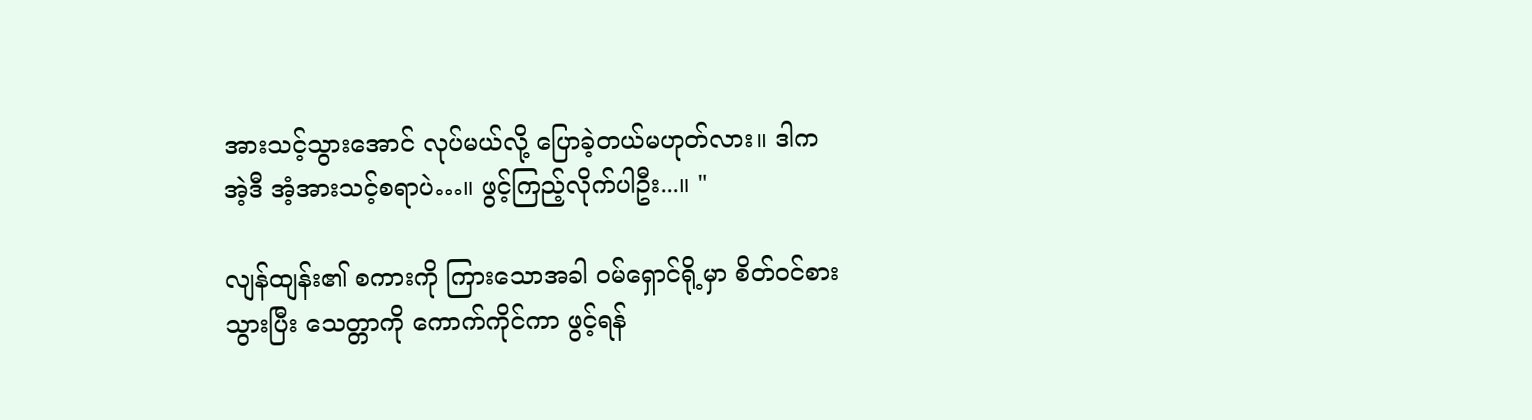အားသင့်သွားအောင် လုပ်မယ်လို့ ပြောခဲ့တယ်မဟုတ်လား။ ဒါက အဲ့ဒီ အံ့အားသင့်စရာပဲ…။ ဖွင့်ကြည့်လိုက်ပါဦး...။ "

လျန်ထျန်း၏ စကားကို ကြားသောအခါ ဝမ်ရှောင်ရို့မှာ စိတ်ဝင်စားသွားပြီး သေတ္တာကို ကောက်ကိုင်ကာ ဖွင့်ရန်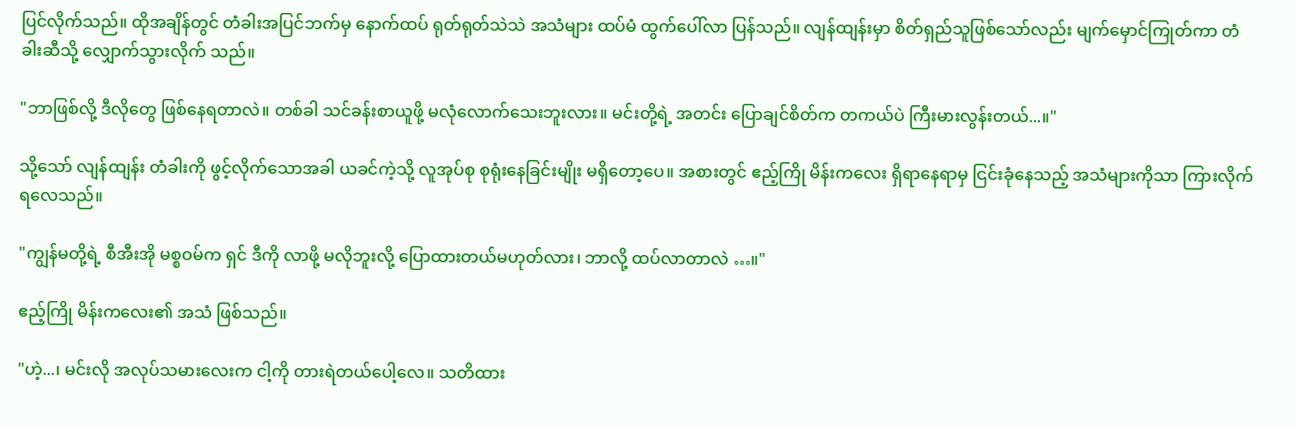ပြင်လိုက်သည်။ ထိုအချိန်တွင် တံခါးအပြင်ဘက်မှ နောက်ထပ် ရုတ်ရုတ်သဲသဲ အသံများ ထပ်မံ ထွက်ပေါ်လာ ပြန်သည်။ လျန်ထျန်းမှာ စိတ်ရှည်သူဖြစ်သော်လည်း မျက်မှောင်ကြုတ်ကာ တံခါးဆီသို့ လျှောက်သွားလိုက် သည်။

"ဘာဖြစ်လို့ ဒီလိုတွေ ဖြစ်နေရတာလဲ။ တစ်ခါ သင်ခန်းစာယူဖို့ မလုံလောက်သေးဘူးလား။ မင်းတို့ရဲ့ အတင်း ပြောချင်စိတ်က တကယ်ပဲ ကြီးမားလွန်းတယ်...။"

သို့သော် လျန်ထျန်း တံခါးကို ဖွင့်လိုက်သောအခါ ယခင်ကဲ့သို့ လူအုပ်စု စုရုံးနေခြင်းမျိုး မရှိတော့ပေ။ အစားတွင် ဧည့်ကြို မိန်းကလေး ရှိရာနေရာမှ ငြင်းခုံနေသည့် အသံများကိုသာ ကြားလိုက်ရလေသည်။

"ကျွန်မတို့ရဲ့ စီအီးအို မစ္စဝမ်က ရှင် ဒီကို လာဖို့ မလိုဘူးလို့ ပြောထားတယ်မဟုတ်လား၊ ဘာလို့ ထပ်လာတာလဲ …။"

ဧည့်ကြို မိန်းကလေး၏ အသံ ဖြစ်သည်။

"ဟဲ့...၊ မင်းလို အလုပ်သမားလေးက ငါ့ကို တားရဲတယ်ပေါ့လေ။ သတိထား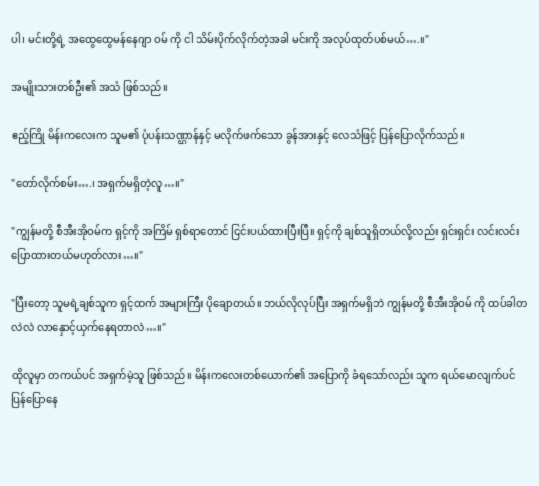ပါ၊ မင်းတို့ရဲ့ အထွေထွေမန်နေဂျာ ဝမ် ကို ငါ သိမ်းပိုက်လိုက်တဲ့အခါ မင်းကို အလုပ်ထုတ်ပစ်မယ်….။"

အမျိုးသားတစ်ဦး၏ အသံ ဖြစ်သည်။

ဧည့်ကြို မိန်းကလေးက သူမ၏ ပုံပန်းသဏ္ဌာန်နှင့် မလိုက်ဖက်သော ခွန်အားနှင့် လေသံဖြင့် ပြန်ပြောလိုက်သည်။

"တော်လိုက်စမ်း….၊ အရှက်မရှိတဲ့လူ…။"

"ကျွန်မတို့ စီအီးအိုဝမ်က ရှင့်ကို အကြိမ် ရှစ်ရာတောင် ငြင်းပယ်ထားပြီးပြီ။ ရှင့်ကို ချစ်သူရှိတယ်လို့လည်း ရှင်းရှင်း လင်းလင်း ပြောထားတယ်မဟုတ်လား…။"

"ပြီးတော့ သူမရဲ့ချစ်သူက ရှင့်ထက် အများကြီး ပိုချောတယ်။ ဘယ်လိုလုပ်ပြီး အရှက်မရှိဘဲ ကျွန်မတို့ စီအီးအိုဝမ် ကို ထပ်ခါတလဲလဲ လာနှောင့်ယှက်နေရတာလဲ…။"

ထိုလူမှာ တကယ်ပင် အရှက်မဲ့သူ ဖြစ်သည်။ မိန်းကလေးတစ်ယောက်၏ အပြောကို ခံရသော်လည်း သူက ရယ်မောလျက်ပင် ပြန်ပြောနေ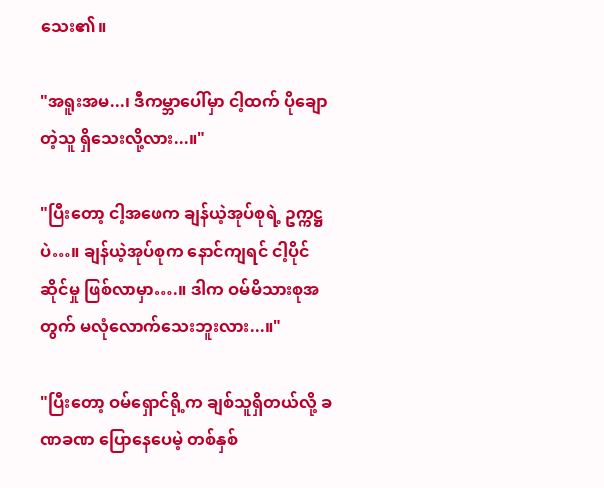သေး၏။

"အရူးအမ...၊ ဒီကမ္ဘာပေါ်မှာ ငါ့ထက် ပိုချောတဲ့သူ ရှိသေးလို့လား...။"

"ပြီးတော့ ငါ့အဖေက ချန်ယဲ့အုပ်စုရဲ့ ဥက္ကဋ္ဌပဲ…။ ချန်ယဲ့အုပ်စုက နောင်ကျရင် ငါ့ပိုင်ဆိုင်မှု ဖြစ်လာမှာ….။ ဒါက ဝမ်မိသားစုအတွက် မလုံလောက်သေးဘူးလား...။"

"ပြီးတော့ ဝမ်ရှောင်ရို့က ချစ်သူရှိတယ်လို့ ခဏခဏ ပြောနေပေမဲ့ တစ်နှစ်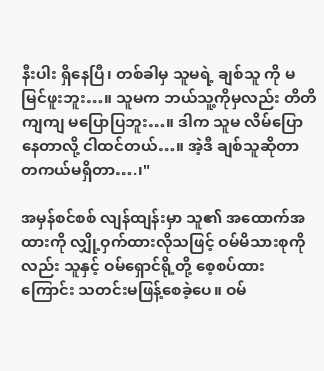နီးပါး ရှိနေပြီ၊ တစ်ခါမှ သူမရဲ့ ချစ်သူ ကို မမြင်ဖူးဘူး…။ သူမက ဘယ်သူ့ကိုမှလည်း တိတိကျကျ မပြောပြဘူး…။ ဒါက သူမ လိမ်ပြောနေတာလို့ ငါထင်တယ်…။ အဲ့ဒီ ချစ်သူဆိုတာ တကယ်မရှိတာ….၊"

အမှန်စင်စစ် လျန်ထျန်းမှာ သူ၏ အထောက်အထားကို လျှို့ဝှက်ထားလိုသဖြင့် ဝမ်မိသားစုကိုလည်း သူနှင့် ဝမ်ရှောင်ရို့တို့ စေ့စပ်ထားကြောင်း သတင်းမဖြန့်စေခဲ့ပေ။ ဝမ်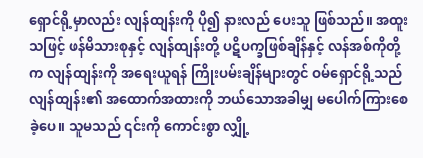ရှောင်ရို့မှာလည်း လျန်ထျန်းကို ပို၍ နားလည် ပေးသူ ဖြစ်သည်။ အထူးသဖြင့် ဖန်မိသားစုနှင့် လျန်ထျန်းတို့ ပဋိပက္ခဖြစ်ချိန်နှင့် လန်အစ်ကိုတို့က လျန်ထျန်းကို အရေးယူရန် ကြိုးပမ်းချိန်များတွင် ဝမ်ရှောင်ရို့သည် လျန်ထျန်း၏ အထောက်အထားကို ဘယ်သောအခါမျှ မပေါက်ကြားစေခဲ့ပေ။ သူမသည် ၎င်းကို ကောင်းစွာ လျှို့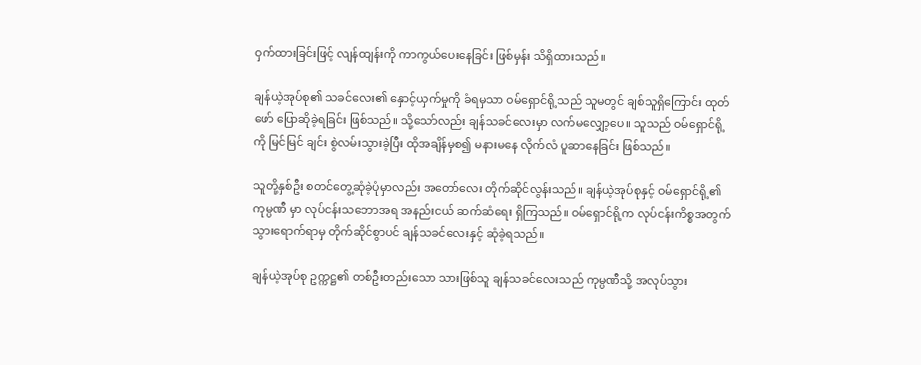ဝှက်ထားခြင်းဖြင့် လျန်ထျန်းကို ကာကွယ်ပေးနေခြင်း ဖြစ်မှန်း သိရှိထားသည်။

ချန်ယဲ့အုပ်စု၏ သခင်လေး၏ နှောင့်ယှက်မှုကို ခံရမှသာ ဝမ်ရှောင်ရို့သည် သူမတွင် ချစ်သူရှိကြောင်း ထုတ်ဖော် ပြောဆိုခဲ့ရခြင်း ဖြစ်သည်။ သို့သော်လည်း ချန်သခင်လေးမှာ လက်မလျှော့ပေ။ သူသည် ဝမ်ရှောင်ရို့ကို မြင်မြင် ချင်း စွဲလမ်းသွားခဲ့ပြီး ထိုအချိန်မှစ၍ မနားမနေ လိုက်လံ ပူဆာနေခြင်း ဖြစ်သည်။

သူတို့နှစ်ဦး စတင်တွေ့ဆုံခဲ့ပုံမှာလည်း အတော်လေး တိုက်ဆိုင်လွန်းသည်။ ချန်ယဲ့အုပ်စုနှင့် ဝမ်ရှောင်ရို့၏ ကုမ္ပဏီ မှာ လုပ်ငန်းသဘောအရ အနည်းငယ် ဆက်ဆံရေး ရှိကြသည်။ ဝမ်ရှောင်ရို့က လုပ်ငန်းကိစ္စအတွက် သွားရောက်ရာမှ တိုက်ဆိုင်စွာပင် ချန်သခင်လေးနှင့် ဆုံခဲ့ရသည်။

ချန်ယဲ့အုပ်စု ဥက္ကဋ္ဌ၏ တစ်ဦးတည်းသော သားဖြစ်သူ ချန်သခင်လေးသည် ကုမ္ပဏီသို့ အလုပ်သွား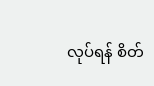လုပ်ရန် စိတ်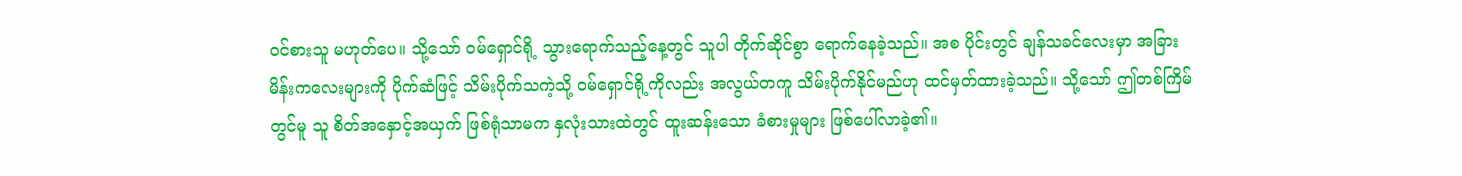ဝင်စားသူ မဟုတ်ပေ။ သို့သော် ဝမ်ရှောင်ရို့ သွားရောက်သည့်နေ့တွင် သူပါ တိုက်ဆိုင်စွာ ရောက်နေခဲ့သည်။ အစ ပိုင်းတွင် ချန်သခင်လေးမှာ အခြားမိန်းကလေးများကို ပိုက်ဆံဖြင့် သိမ်းပိုက်သကဲ့သို့ ဝမ်ရှောင်ရို့ကိုလည်း အလွယ်တကူ သိမ်းပိုက်နိုင်မည်ဟု ထင်မှတ်ထားခဲ့သည်။ သို့သော် ဤတစ်ကြိမ်တွင်မူ သူ စိတ်အနှောင့်အယှက် ဖြစ်ရုံသာမက နှလုံးသားထဲတွင် ထူးဆန်းသော ခံစားမှုများ ဖြစ်ပေါ်လာခဲ့၏။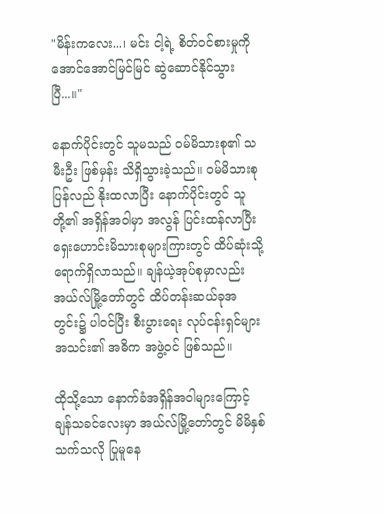"မိန်းကလေး...၊ မင်း ငါ့ရဲ့ စိတ်ဝင်စားမှုကို အောင်အောင်မြင်မြင် ဆွဲဆောင်နိုင်သွားပြီ...။"

နောက်ပိုင်းတွင် သူမသည် ဝမ်မိသားစု၏ သမီးဦး ဖြစ်မှန်း သိရှိသွားခဲ့သည်။ ဝမ်မိသားစု ပြန်လည် နိုးထလာပြီး နောက်ပိုင်းတွင် သူတို့၏ အရှိန်အဝါမှာ အလွန် ပြင်းထန်လာပြီး ရှေးဟောင်းမိသားစုများကြားတွင် ထိပ်ဆုံးသို့ ရောက်ရှိလာသည်။ ချန်ယဲ့အုပ်စုမှာလည်း အယ်လ်မြို့တော်တွင် ထိပ်တန်းဆယ်ခုအတွင်း၌ ပါဝင်ပြီး စီးပွားရေး လုပ်ငန်းရှင်များအသင်း၏ အဓိက အဖွဲ့ဝင် ဖြစ်သည်။

ထိုသို့သော နောက်ခံအရှိန်အဝါများကြောင့် ချန်သခင်လေးမှာ အယ်လ်မြို့တော်တွင် မိမိနှစ်သက်သလို ပြုမူနေ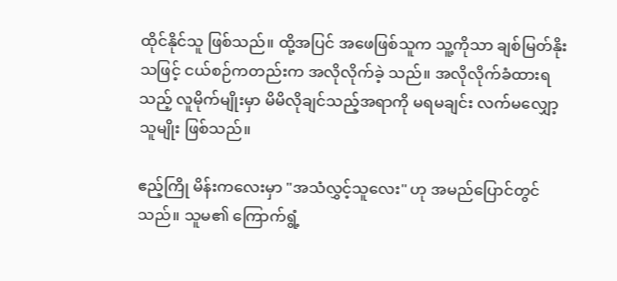ထိုင်နိုင်သူ ဖြစ်သည်။ ထို့အပြင် အဖေဖြစ်သူက သူ့ကိုသာ ချစ်မြတ်နိုးသဖြင့် ငယ်စဉ်ကတည်းက အလိုလိုက်ခဲ့ သည်။ အလိုလိုက်ခံထားရသည့် လူမိုက်မျိုးမှာ မိမိလိုချင်သည့်အရာကို မရမချင်း လက်မလျှော့သူမျိုး ဖြစ်သည်။

ဧည့်ကြို မိန်းကလေးမှာ "အသံလွှင့်သူလေး" ဟု အမည်ပြောင်တွင်သည်။ သူမ၏ ကြောက်ရွံ့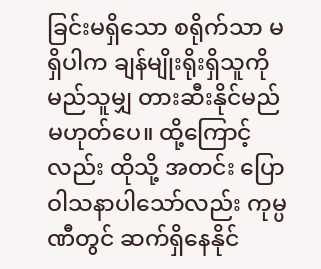ခြင်းမရှိသော စရိုက်သာ မရှိပါက ချန်မျိုးရိုးရှိသူကို မည်သူမျှ တားဆီးနိုင်မည် မဟုတ်ပေ။ ထို့ကြောင့်လည်း ထိုသို့ အတင်း ပြော ဝါသနာပါသော်လည်း ကုမ္ပဏီတွင် ဆက်ရှိနေနိုင်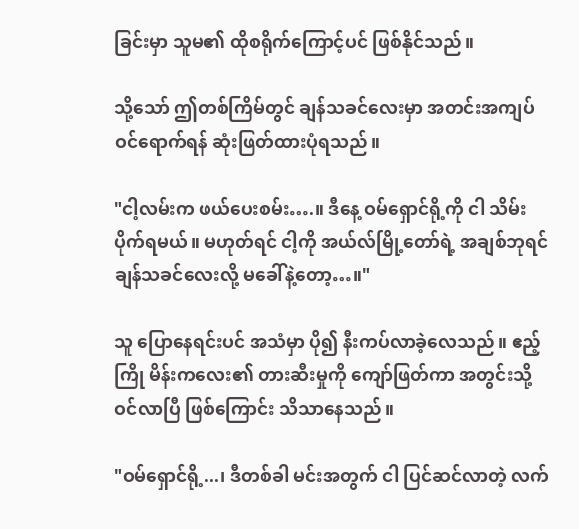ခြင်းမှာ သူမ၏ ထိုစရိုက်ကြောင့်ပင် ဖြစ်နိုင်သည်။

သို့သော် ဤတစ်ကြိမ်တွင် ချန်သခင်လေးမှာ အတင်းအကျပ် ဝင်ရောက်ရန် ဆုံးဖြတ်ထားပုံရသည်။

"ငါ့လမ်းက ဖယ်ပေးစမ်း….။ ဒီနေ့ ဝမ်ရှောင်ရို့ကို ငါ သိမ်းပိုက်ရမယ်။ မဟုတ်ရင် ငါ့ကို အယ်လ်မြို့တော်ရဲ့ အချစ်ဘုရင် ချန်သခင်လေးလို့ မခေါ်နဲ့တော့…။"

သူ ပြောနေရင်းပင် အသံမှာ ပို၍ နီးကပ်လာခဲ့လေသည်။ ဧည့်ကြို မိန်းကလေး၏ တားဆီးမှုကို ကျော်ဖြတ်ကာ အတွင်းသို့ ဝင်လာပြီ ဖြစ်ကြောင်း သိသာနေသည်။

"ဝမ်ရှောင်ရို့...၊ ဒီတစ်ခါ မင်းအတွက် ငါ ပြင်ဆင်လာတဲ့ လက်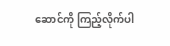ဆောင်ကို ကြည့်လိုက်ပါ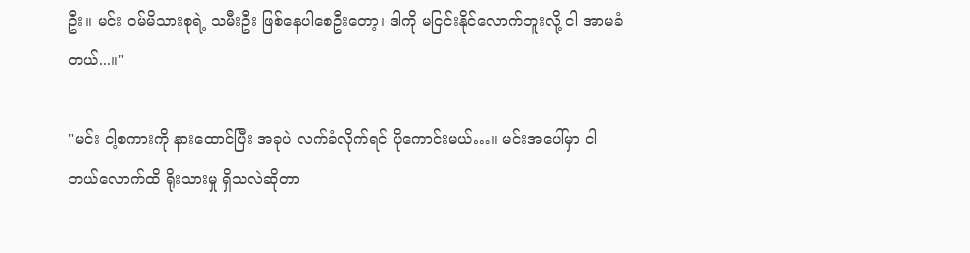ဦး။ မင်း ဝမ်မိသားစုရဲ့ သမီးဦး ဖြစ်နေပါစေဦးတော့၊ ဒါကို မငြင်းနိုင်လောက်ဘူးလို့ ငါ အာမခံတယ်...။"

"မင်း ငါ့စကားကို နားထောင်ပြီး အခုပဲ လက်ခံလိုက်ရင် ပိုကောင်းမယ်…။ မင်းအပေါ်မှာ ငါ ဘယ်လောက်ထိ ရိုးသားမှု ရှိသလဲဆိုတာ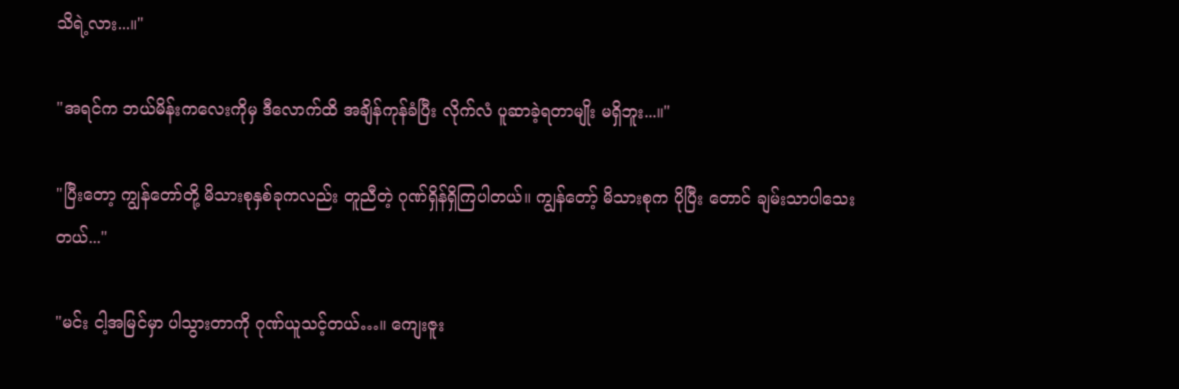သိရဲ့လား...။"

"အရင်က ဘယ်မိန်းကလေးကိုမှ ဒီလောက်ထိ အချိန်ကုန်ခံပြီး လိုက်လံ ပူဆာခဲ့ရတာမျိုး မရှိဘူး...။"

"ပြီးတော့ ကျွန်တော်တို့ မိသားစုနှစ်ခုကလည်း တူညီတဲ့ ဂုဏ်ရှိန်ရှိကြပါတယ်။ ကျွန်တော့် မိသားစုက ပိုပြီး တောင် ချမ်းသာပါသေးတယ်..."

"မင်း ငါ့အမြင်မှာ ပါသွားတာကို ဂုဏ်ယူသင့်တယ်…။ ကျေးဇူး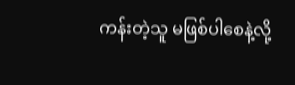ကန်းတဲ့သူ မဖြစ်ပါစေနဲ့လို့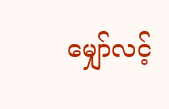မျှော်လင့်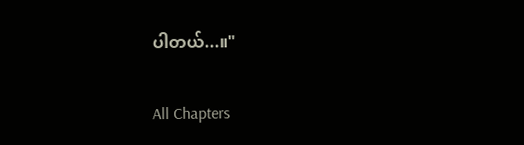ပါတယ်...။"

All Chapters